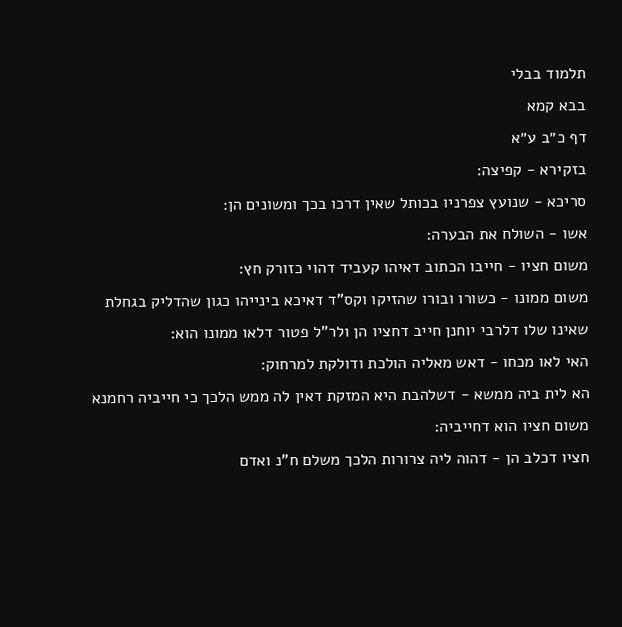תלמוד בבלי
בבא קמא
דף כ״ב ע״א
בזקירא - קפיצה:
סריכא - שנועץ צפרניו בכותל שאין דרכו בכך ומשונים הן:
אשו - השולח את הבערה:
משום חציו - חייבו הכתוב דאיהו קעביד דהוי כזורק חץ:
משום ממונו - כשורו ובורו שהזיקו וקס"ד דאיכא בינייהו כגון שהדליק בגחלת שאינו שלו דלרבי יוחנן חייב דחציו הן ולר"ל פטור דלאו ממונו הוא:
האי לאו מכחו - דאש מאליה הולכת ודולקת למרחוק:
הא לית ביה ממשא - דשלהבת היא המזקת דאין לה ממש הלכך כי חייביה רחמנא משום חציו הוא דחייביה:
חציו דכלב הן - דהוה ליה צרורות הלכך משלם ח"נ ואדם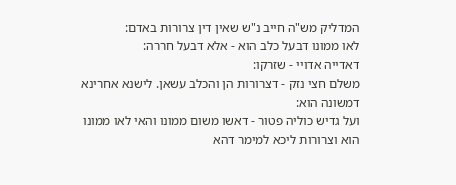המדליק מש"ה חייב נ"ש שאין דין צרורות באדם:
לאו ממונו דבעל כלב הוא - אלא דבעל חררה:
דאדייה אדויי - שזרקו:
משלם חצי נזק - דצרורות הן והכלב עשאן. לישנא אחרינא דמשונה הוא:
ועל גדיש כוליה פטור - דאשו משום ממונו והאי לאו ממונו הוא וצרורות ליכא למימר דהא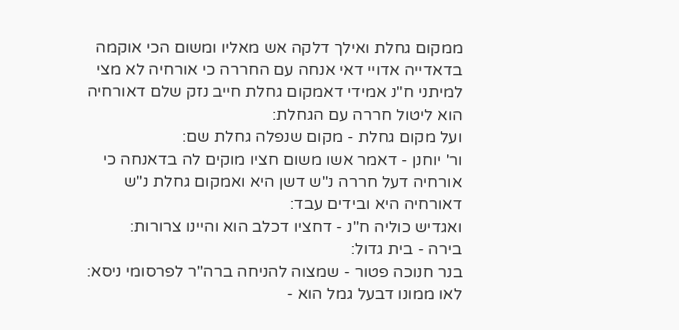ממקום גחלת ואילך דלקה אש מאליו ומשום הכי אוקמה בדאדייה אדויי דאי אנחה עם החררה כי אורחיה לא מצי למיתני ח"נ אמידי דאמקום גחלת חייב נזק שלם דאורחיה הוא ליטול חררה עם הגחלת:
ועל מקום גחלת - מקום שנפלה גחלת שם:
ור' יוחנן - דאמר אשו משום חציו מוקים לה בדאנחה כי אורחיה דעל חררה נ"ש דשן היא ואמקום גחלת נ"ש דאורחיה היא ובידים עבד:
ואגדיש כוליה ח"נ - דחציו דכלב הוא והיינו צרורות:
בירה - בית גדול:
בנר חנוכה פטור - שמצוה להניחה ברה"ר לפרסומי ניסא:
לאו ממונו דבעל גמל הוא -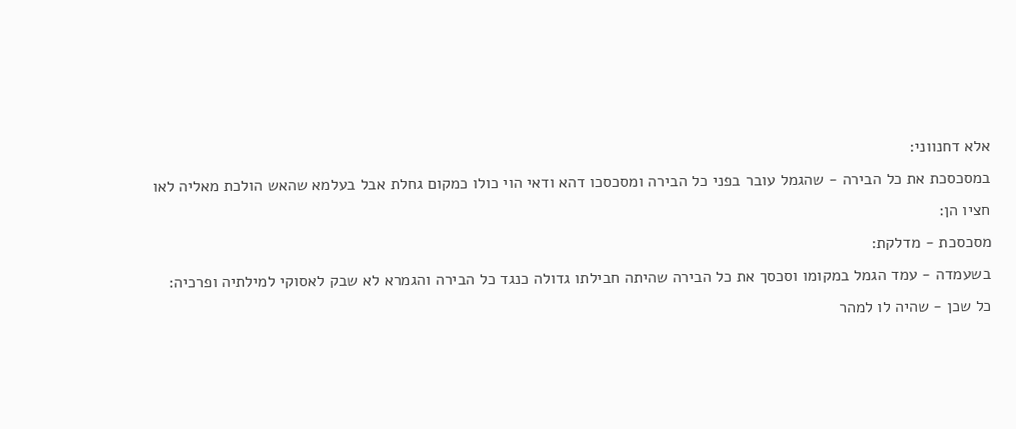אלא דחנווני:
במסכסכת את כל הבירה - שהגמל עובר בפני כל הבירה ומסכסכו דהא ודאי הוי כולו כמקום גחלת אבל בעלמא שהאש הולכת מאליה לאו חציו הן:
מסכסכת - מדלקת:
בשעמדה - עמד הגמל במקומו וסכסך את כל הבירה שהיתה חבילתו גדולה כנגד כל הבירה והגמרא לא שבק לאסוקי למילתיה ופרכיה:
כל שכן - שהיה לו למהר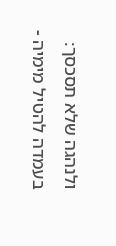ולנהגה שלא תסכסך:
בעמדה להטיל מימיה -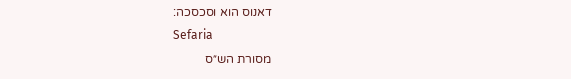דאנוס הוא וסכסכה:
Sefaria
מסורת הש״ס